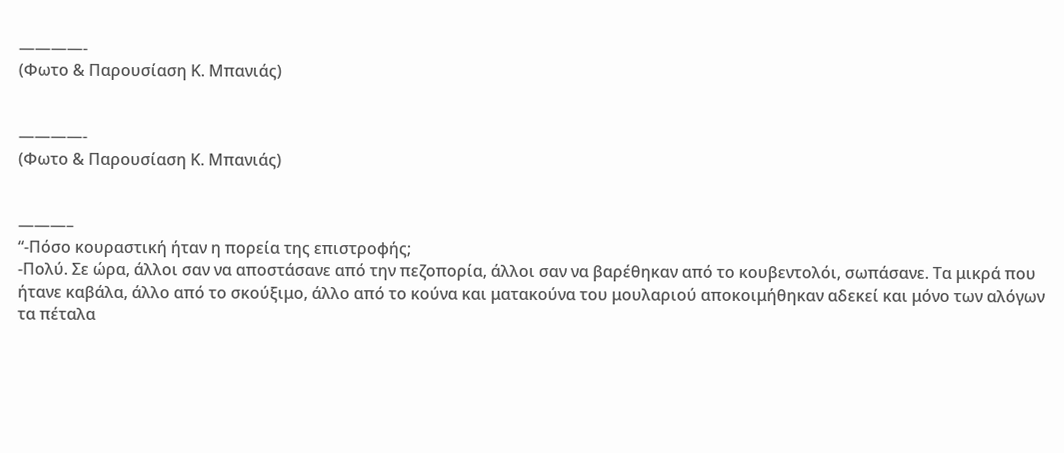————-
(Φωτο & Παρουσίαση Κ. Μπανιάς)


————-
(Φωτο & Παρουσίαση Κ. Μπανιάς)


———–
“-Πόσο κουραστική ήταν η πορεία της επιστροφής;
-Πολύ. Σε ώρα, άλλοι σαν να αποστάσανε από την πεζοπορία, άλλοι σαν να βαρέθηκαν από το κουβεντολόι, σωπάσανε. Τα μικρά που ήτανε καβάλα, άλλο από το σκούξιμο, άλλο από το κούνα και ματακούνα του μουλαριού αποκοιμήθηκαν αδεκεί και μόνο των αλόγων τα πέταλα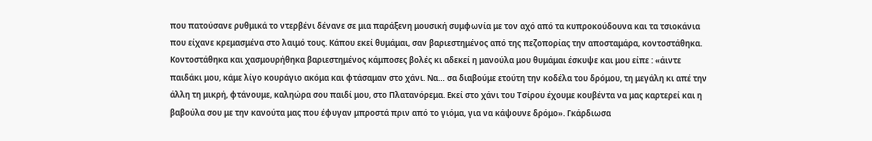που πατούσανε ρυθμικά το ντερβένι δένανε σε μια παράξενη μουσική συμφωνία με τον αχό από τα κυπροκούδουνα και τα τσιοκάνια που είχανε κρεμασμένα στο λαιμό τους. Κάπου εκεί θυμάμαι, σαν βαριεστημένος από της πεζοπορίας την αποσταμάρα, κοντοστάθηκα. Κοντοστάθηκα και χασμουρήθηκα βαριεστημένος κάμποσες βολές κι αδεκεί η μανούλα μου θυμάμαι έσκυψε και μου είπε : «άιντε παιδάκι μου, κάμε λίγο κουράγιο ακόμα και φτάσαμαν στο χάνι. Να… σα διαβούμε ετούτη την κοδέλα του δρόμου, τη μεγάλη κι απέ την άλλη τη μικρή, φτάνουμε, καληώρα σου παιδί μου, στο Πλατανόρεμα. Εκεί στο χάνι του Τσίρου έχουμε κουβέντα να μας καρτερεί και η βαβούλα σου με την κανούτα μας που έφυγαν μπροστά πριν από το γιόμα, για να κάψουνε δρόμο». Γκάρδιωσα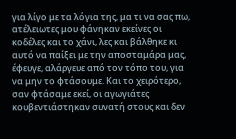για λίγο με τα λόγια της, μα τι να σας πω, ατέλειωτες μου φάνηκαν εκείνες οι κοδέλες και το χάνι, λες και βάλθηκε κι αυτό να παίξει με την αποσταμάρα μας, έφευγε, αλάργευε από τον τόπο του, για να μην το φτάσουμε. Και το χειρότερο, σαν φτάσαμε εκεί, οι αγωγιάτες κουβεντιάστηκαν συνατή στους και δεν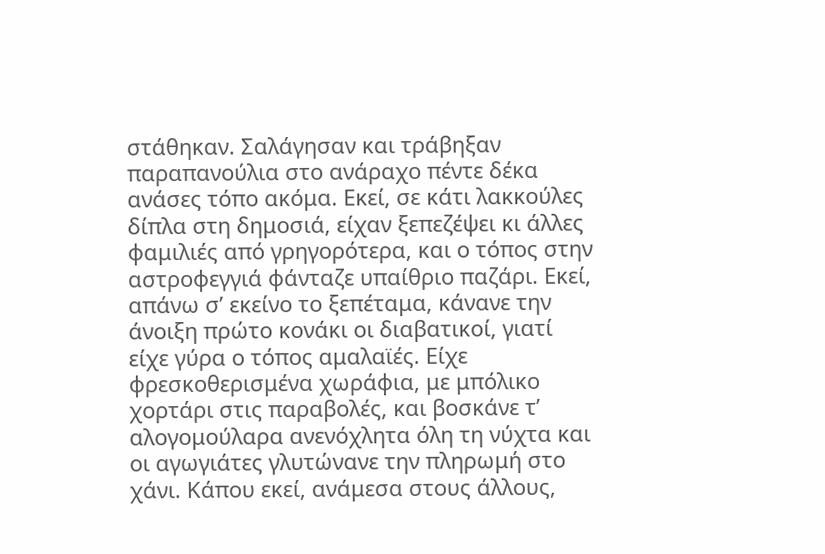στάθηκαν. Σαλάγησαν και τράβηξαν παραπανούλια στο ανάραχο πέντε δέκα ανάσες τόπο ακόμα. Εκεί, σε κάτι λακκούλες δίπλα στη δημοσιά, είχαν ξεπεζέψει κι άλλες φαμιλιές από γρηγορότερα, και ο τόπος στην αστροφεγγιά φάνταζε υπαίθριο παζάρι. Εκεί, απάνω σ’ εκείνο το ξεπέταμα, κάνανε την άνοιξη πρώτο κονάκι οι διαβατικοί, γιατί είχε γύρα ο τόπος αμαλαϊές. Είχε φρεσκοθερισμένα χωράφια, με μπόλικο χορτάρι στις παραβολές, και βοσκάνε τ’ αλογομούλαρα ανενόχλητα όλη τη νύχτα και οι αγωγιάτες γλυτώνανε την πληρωμή στο χάνι. Κάπου εκεί, ανάμεσα στους άλλους,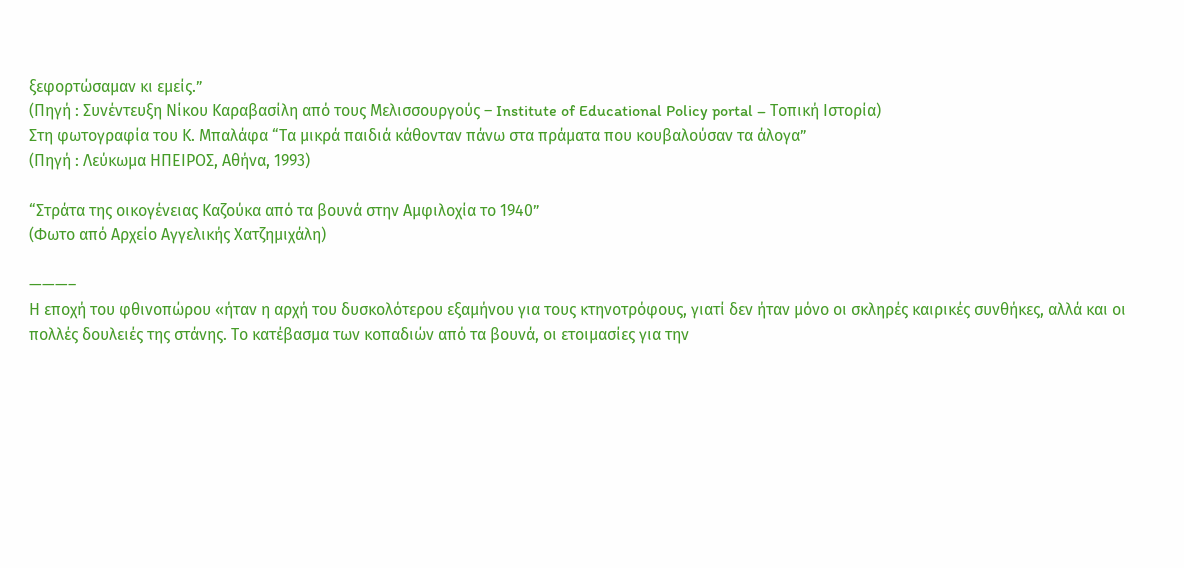ξεφορτώσαμαν κι εμείς.”
(Πηγή : Συνέντευξη Νίκου Καραβασίλη από τους Μελισσουργούς – Institute of Educational Policy portal – Τοπική Ιστορία)
Στη φωτογραφία του Κ. Μπαλάφα “Τα μικρά παιδιά κάθονταν πάνω στα πράματα που κουβαλούσαν τα άλογα”
(Πηγή : Λεύκωμα ΗΠΕΙΡΟΣ, Αθήνα, 1993)

“Στράτα της οικογένειας Καζούκα από τα βουνά στην Αμφιλοχία το 1940”
(Φωτο από Αρχείο Αγγελικής Χατζημιχάλη)

———–
Η εποχή του φθινοπώρου «ήταν η αρχή του δυσκολότερου εξαμήνου για τους κτηνοτρόφους, γιατί δεν ήταν μόνο οι σκληρές καιρικές συνθήκες, αλλά και οι πολλές δουλειές της στάνης. Το κατέβασμα των κοπαδιών από τα βουνά, οι ετοιμασίες για την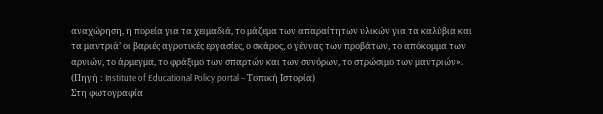αναχώρηση, η πορεία για τα χειμαδιά, το μάζεμα των απαραίτητων υλικών για τα καλύβια και τα μαντριά’ οι βαριές αγροτικές εργασίες, ο σκάρος, ο γέννας των προβάτων, το απόκομμα των αρνιών, το άρμεγμα, το φράξιμο των σπαρτών και των συνόρων, το στρώσιμο των μαντριών».
(Πηγή : Institute of Educational Policy portal – Τοπική Ιστορία)
Στη φωτογραφία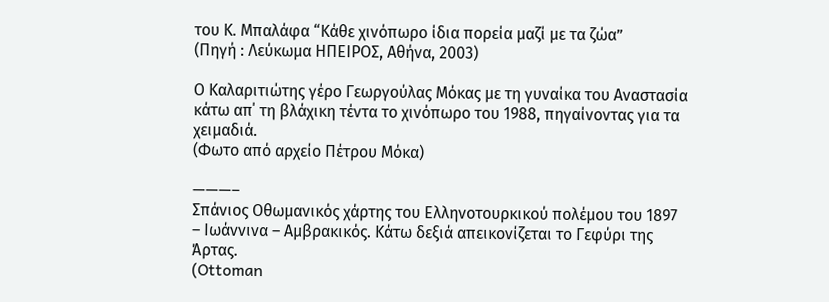του Κ. Μπαλάφα “Κάθε χινόπωρο ίδια πορεία μαζί με τα ζώα”
(Πηγή : Λεύκωμα ΗΠΕΙΡΟΣ, Αθήνα, 2003)

Ο Καλαριτιώτης γέρο Γεωργούλας Μόκας με τη γυναίκα του Αναστασία κάτω απ΄ τη βλάχικη τέντα το χινόπωρο του 1988, πηγαίνοντας για τα χειμαδιά.
(Φωτο από αρχείο Πέτρου Μόκα)

———–
Σπάνιος Οθωμανικός χάρτης του Ελληνοτουρκικού πολέμου του 1897 – Ιωάννινα – Αμβρακικός. Κάτω δεξιά απεικονίζεται το Γεφύρι της Άρτας.
(Ottoman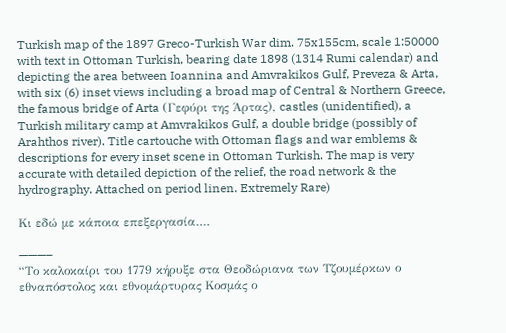Turkish map of the 1897 Greco-Turkish War dim. 75x155cm, scale 1:50000 with text in Ottoman Turkish, bearing date 1898 (1314 Rumi calendar) and depicting the area between Ioannina and Amvrakikos Gulf, Preveza & Arta, with six (6) inset views including a broad map of Central & Northern Greece, the famous bridge of Arta (Γεφύρι της Άρτας), castles (unidentified), a Turkish military camp at Amvrakikos Gulf, a double bridge (possibly of Arahthos river). Title cartouche with Ottoman flags and war emblems & descriptions for every inset scene in Ottoman Turkish. The map is very accurate with detailed depiction of the relief, the road network & the hydrography. Attached on period linen. Extremely Rare)

Kι εδώ με κάποια επεξεργασία….

———–
“Το καλοκαίρι του 1779 κήρυξε στα Θεοδώριανα των Τζουμέρκων ο εθναπόστολος και εθνομάρτυρας Κοσμάς ο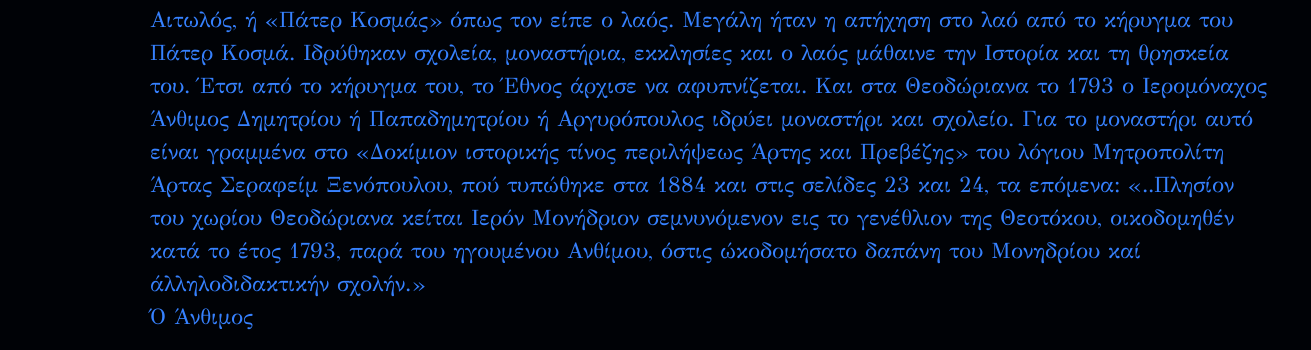Αιτωλός, ή «Πάτερ Κοσμάς» όπως τον είπε ο λαός. Μεγάλη ήταν η απήχηση στο λαό από το κήρυγμα του Πάτερ Κοσμά. Ιδρύθηκαν σχολεία, μοναστήρια, εκκλησίες και ο λαός μάθαινε την Ιστορία και τη θρησκεία του. Έτσι από το κήρυγμα του, το Έθνος άρχισε να αφυπνίζεται. Και στα Θεοδώριανα το 1793 ο Ιερομόναχος Άνθιμος Δημητρίου ή Παπαδημητρίου ή Αργυρόπουλος ιδρύει μοναστήρι και σχολείο. Για το μοναστήρι αυτό είναι γραμμένα στο «Δοκίμιον ιστορικής τίνος περιλήψεως Άρτης και Πρεβέζης» του λόγιου Μητροπολίτη Άρτας Σεραφείμ Ξενόπουλου, πού τυπώθηκε στα 1884 και στις σελίδες 23 και 24, τα επόμενα: «..Πλησίον του χωρίου Θεοδώριανα κείται Ιερόν Μονήδριον σεμνυνόμενον εις το γενέθλιον της Θεοτόκου, οικοδομηθέν κατά το έτος 1793, παρά του ηγουμένου Ανθίμου, όστις ώκοδομήσατο δαπάνη του Μονηδρίου καί άλληλοδιδακτικήν σχολήν.»
Ό Άνθιμος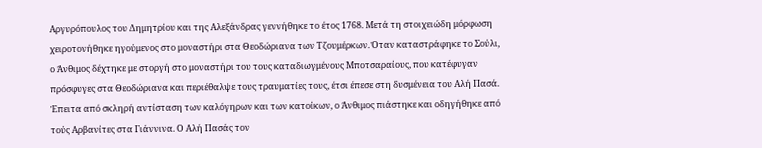Αργυρόπουλος του Δημητρίου και της Αλεξάνδρας γεννήθηκε το έτος 1768. Μετά τη στοιχειώδη μόρφωση χειροτονήθηκε ηγούμενος στο μοναστήρι στα Θεοδώριανα των Τζουμέρκων. Όταν καταστράφηκε το Σούλι, ο Άνθιμος δέχτηκε με στοργή στο μοναστήρι του τους καταδιωγμένους Μποτσαραίους, που κατέφυγαν πρόσφυγες στα Θεοδώριανα και περιέθαλψε τους τραυματίες τους, έτσι έπεσε στη δυσμένεια του Αλή Πασά. Έπειτα από σκληρή αντίσταση των καλόγηρων και των κατοίκων, ο Άνθιμος πιάστηκε και οδηγήθηκε από τούς Αρβανίτες στα Γιάννινα. Ο Αλή Πασάς τον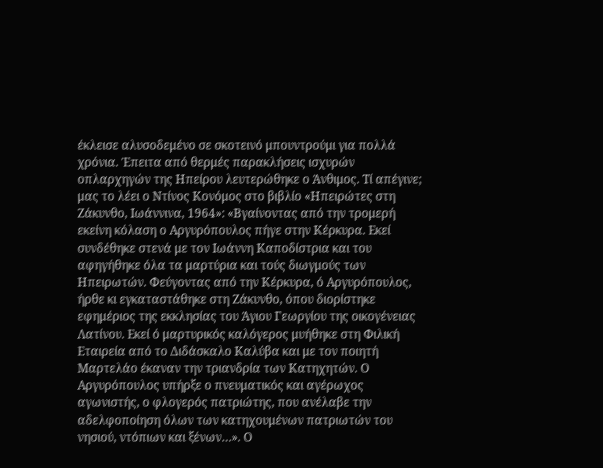έκλεισε αλυσοδεμένο σε σκοτεινό μπουντρούμι για πολλά χρόνια. Έπειτα από θερμές παρακλήσεις ισχυρών οπλαρχηγών της Ηπείρου λευτερώθηκε ο Άνθιμος. Τί απέγινε; μας το λέει ο Ντίνος Κονόμος στο βιβλίο «Ηπειρώτες στη Ζάκυνθο, Ιωάννινα, 1964»: «Βγαίνοντας από την τρομερή εκείνη κόλαση ο Αργυρόπουλος πήγε στην Κέρκυρα. Εκεί συνδέθηκε στενά με τον Ιωάννη Καποδίστρια και του αφηγήθηκε όλα τα μαρτύρια και τούς διωγμούς των Ηπειρωτών. Φεύγοντας από την Κέρκυρα, ό Αργυρόπουλος, ήρθε κι εγκαταστάθηκε στη Ζάκυνθο, όπου διορίστηκε εφημέριος της εκκλησίας του Άγιου Γεωργίου της οικογένειας Λατίνου. Εκεί ό μαρτυρικός καλόγερος μυήθηκε στη Φιλική Εταιρεία από το Διδάσκαλο Καλύβα και με τον ποιητή Μαρτελάο έκαναν την τριανδρία των Κατηχητών. Ο Αργυρόπουλος υπήρξε ο πνευματικός και αγέρωχος αγωνιστής, ο φλογερός πατριώτης, που ανέλαβε την αδελφοποίηση όλων των κατηχουμένων πατριωτών του νησιού, ντόπιων και ξένων…». Ο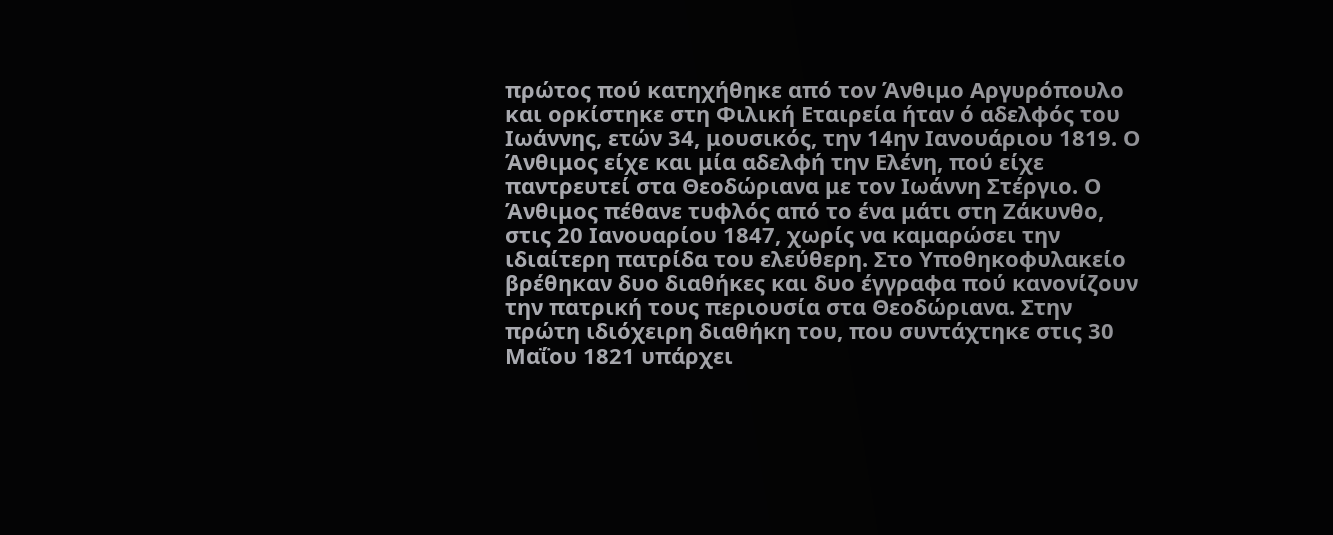πρώτος πού κατηχήθηκε από τον Άνθιμο Αργυρόπουλο και ορκίστηκε στη Φιλική Εταιρεία ήταν ό αδελφός του Ιωάννης, ετών 34, μουσικός, την 14ην Ιανουάριου 1819. Ο Άνθιμος είχε και μία αδελφή την Ελένη, πού είχε παντρευτεί στα Θεοδώριανα με τον Ιωάννη Στέργιο. Ο Άνθιμος πέθανε τυφλός από το ένα μάτι στη Ζάκυνθο, στις 20 Ιανουαρίου 1847, χωρίς να καμαρώσει την ιδιαίτερη πατρίδα του ελεύθερη. Στο Υποθηκοφυλακείο βρέθηκαν δυο διαθήκες και δυο έγγραφα πού κανονίζουν την πατρική τους περιουσία στα Θεοδώριανα. Στην πρώτη ιδιόχειρη διαθήκη του, που συντάχτηκε στις 30 Μαΐου 1821 υπάρχει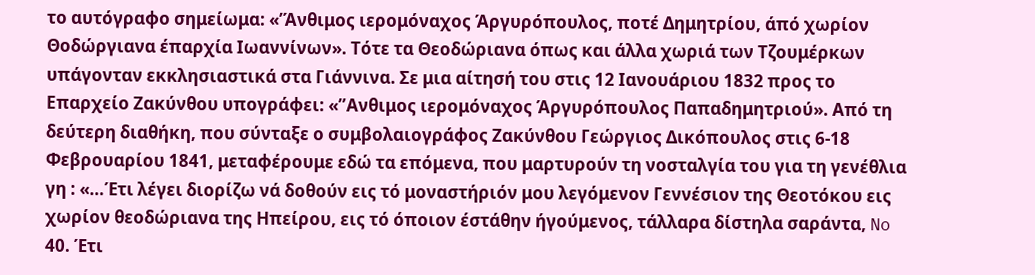το αυτόγραφο σημείωμα: «’Άνθιμος ιερομόναχος Άργυρόπουλος, ποτέ Δημητρίου, άπό χωρίον Θοδώργιανα έπαρχία Ιωαννίνων». Τότε τα Θεοδώριανα όπως και άλλα χωριά των Τζουμέρκων υπάγονταν εκκλησιαστικά στα Γιάννινα. Σε μια αίτησή του στις 12 Ιανουάριου 1832 προς το Επαρχείο Ζακύνθου υπογράφει: «”Ανθιμος ιερομόναχος Άργυρόπουλος Παπαδημητριού». Από τη δεύτερη διαθήκη, που σύνταξε ο συμβολαιογράφος Ζακύνθου Γεώργιος Δικόπουλος στις 6-18 Φεβρουαρίου 1841, μεταφέρουμε εδώ τα επόμενα, που μαρτυρούν τη νοσταλγία του για τη γενέθλια γη : «…Έτι λέγει διορίζω νά δοθούν εις τό μοναστήριόν μου λεγόμενον Γεννέσιον της Θεοτόκου εις χωρίον θεοδώριανα της Ηπείρου, εις τό όποιον έστάθην ήγούμενος, τάλλαρα δίστηλα σαράντα, No 40. Έτι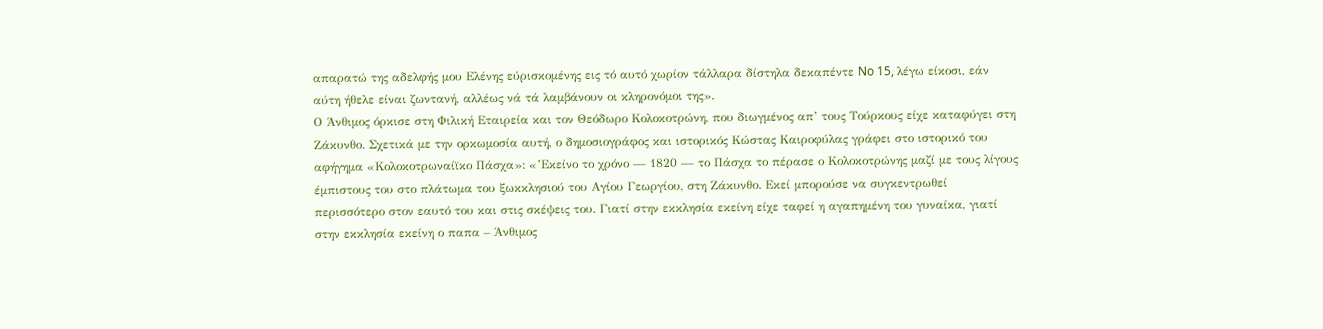απαρατώ της αδελφής μου Ελένης εύρισκομένης εις τό αυτό χωρίον τάλλαρα δίστηλα δεκαπέντε No 15, λέγω είκοσι, εάν αύτη ήθελε είναι ζωντανή, αλλέως νά τά λαμβάνουν οι κληρονόμοι της».
Ο Άνθιμος όρκισε στη Φιλική Εταιρεία και τον Θεόδωρο Κολοκοτρώνη, που διωγμένος απ’ τους Τούρκους είχε καταφύγει στη Ζάκυνθο. Σχετικά με την ορκωμοσία αυτή, ο δημοσιογράφος και ιστορικός Κώστας Καιροφύλας γράφει στο ιστορικό του αφήγημα «Κολοκοτρωναίϊκο Πάσχα»: «’Εκείνο το χρόνο — 1820 — το Πάσχα το πέρασε ο Κολοκοτρώνης μαζί με τους λίγους έμπιστους του στο πλάτωμα του ξωκκλησιού του Αγίου Γεωργίου, στη Ζάκυνθο. Εκεί μπορούσε να συγκεντρωθεί περισσότερο στον εαυτό του και στις σκέψεις του. Γιατί στην εκκλησία εκείνη είχε ταφεί η αγαπημένη του γυναίκα, γιατί στην εκκλησία εκείνη ο παπα – Άνθιμος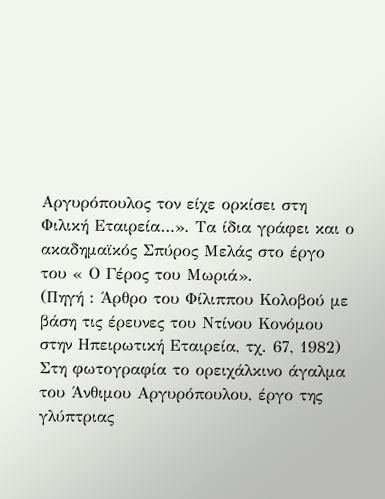Αργυρόπουλος τον είχε ορκίσει στη Φιλική Εταιρεία…». Τα ίδια γράφει και ο ακαδημαϊκός Σπύρος Μελάς στο έργο του « Ο Γέρος του Μωριά».
(Πηγή : Άρθρο του Φίλιππου Κολοβού με βάση τις έρευνες του Ντίνου Κονόμου στην Ηπειρωτική Εταιρεία, τχ. 67, 1982)
Στη φωτογραφία το ορειχάλκινο άγαλμα του Άνθιμου Αργυρόπουλου, έργο της γλύπτριας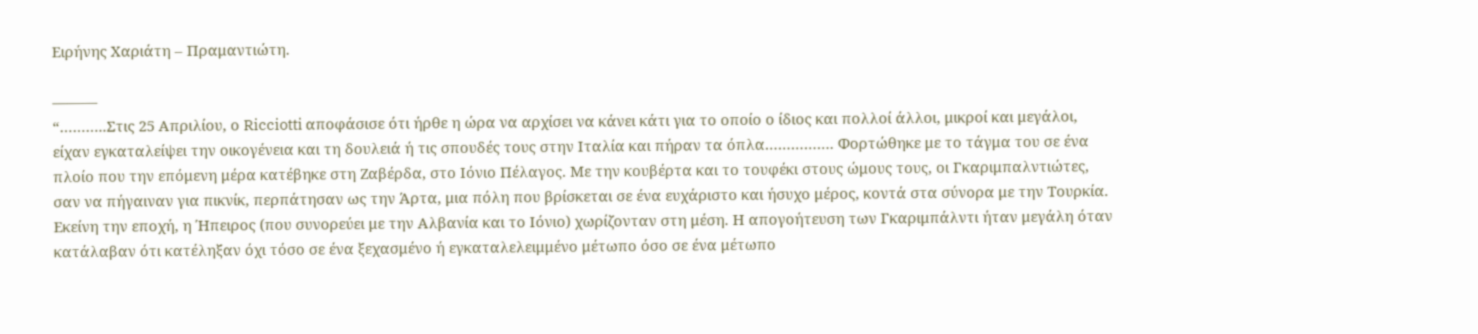Ειρήνης Χαριάτη – Πραμαντιώτη.

———
“………..Στις 25 Απριλίου, ο Ricciotti αποφάσισε ότι ήρθε η ώρα να αρχίσει να κάνει κάτι για το οποίο ο ίδιος και πολλοί άλλοι, μικροί και μεγάλοι, είχαν εγκαταλείψει την οικογένεια και τη δουλειά ή τις σπουδές τους στην Ιταλία και πήραν τα όπλα……………. Φορτώθηκε με το τάγμα του σε ένα πλοίο που την επόμενη μέρα κατέβηκε στη Ζαβέρδα, στο Ιόνιο Πέλαγος. Με την κουβέρτα και το τουφέκι στους ώμους τους, οι Γκαριμπαλντιώτες, σαν να πήγαιναν για πικνίκ, περπάτησαν ως την Άρτα, μια πόλη που βρίσκεται σε ένα ευχάριστο και ήσυχο μέρος, κοντά στα σύνορα με την Τουρκία. Εκείνη την εποχή, η Ήπειρος (που συνορεύει με την Αλβανία και το Ιόνιο) χωρίζονταν στη μέση. Η απογοήτευση των Γκαριμπάλντι ήταν μεγάλη όταν κατάλαβαν ότι κατέληξαν όχι τόσο σε ένα ξεχασμένο ή εγκαταλελειμμένο μέτωπο όσο σε ένα μέτωπο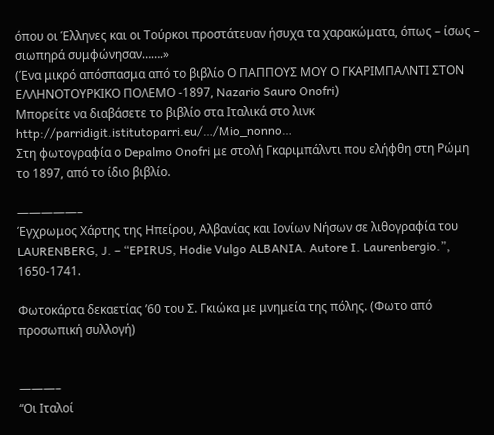όπου οι Έλληνες και οι Τούρκοι προστάτευαν ήσυχα τα χαρακώματα, όπως – ίσως – σιωπηρά συμφώνησαν…….»
(Ένα μικρό απόσπασμα από το βιβλίο Ο ΠΑΠΠΟΥΣ ΜΟΥ Ο ΓΚΑΡΙΜΠΑΛΝΤΙ ΣΤΟΝ ΕΛΛΗΝΟΤΟΥΡΚΙΚΟ ΠΟΛΕΜΟ -1897, Nazario Sauro Onofri)
Μπορείτε να διαβάσετε το βιβλίο στα Ιταλικά στο λινκ http://parridigit.istitutoparri.eu/…/Mio_nonno…
Στη φωτογραφία ο Depalmo Onofri με στολή Γκαριμπάλντι που ελήφθη στη Ρώμη το 1897, από το ίδιο βιβλίο.

—————–
Έγχρωμος Χάρτης της Ηπείρου, Αλβανίας και Ιονίων Νήσων σε λιθογραφία του LAURENBERG, J. – “EPIRUS, Hodie Vulgo ALBANIA. Autore I. Laurenbergio.”, 1650-1741.

Φωτοκάρτα δεκαετίας ’60 του Σ. Γκιώκα με μνημεία της πόλης. (Φωτο από προσωπική συλλογή)


———–
“Οι Ιταλοί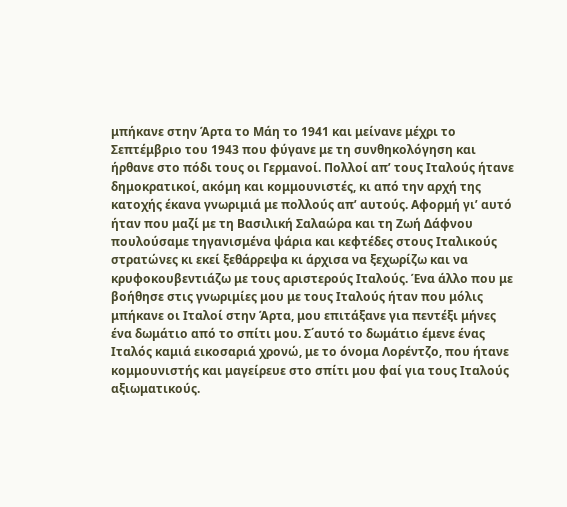μπήκανε στην Άρτα το Μάη το 1941 και μείνανε μέχρι το Σεπτέμβριο του 1943 που φύγανε με τη συνθηκολόγηση και ήρθανε στο πόδι τους οι Γερμανοί. Πολλοί απ’ τους Ιταλούς ήτανε δημοκρατικοί, ακόμη και κομμουνιστές, κι από την αρχή της κατοχής έκανα γνωριμιά με πολλούς απ’ αυτούς. Αφορμή γι’ αυτό ήταν που μαζί με τη Βασιλική Σαλαώρα και τη Ζωή Δάφνου πουλούσαμε τηγανισμένα ψάρια και κεφτέδες στους Ιταλικούς στρατώνες κι εκεί ξεθάρρεψα κι άρχισα να ξεχωρίζω και να κρυφοκουβεντιάζω με τους αριστερούς Ιταλούς. Ένα άλλο που με βοήθησε στις γνωριμίες μου με τους Ιταλούς ήταν που μόλις μπήκανε οι Ιταλοί στην Άρτα, μου επιτάξανε για πεντέξι μήνες ένα δωμάτιο από το σπίτι μου. Σ΄αυτό το δωμάτιο έμενε ένας Ιταλός καμιά εικοσαριά χρονώ, με το όνομα Λορέντζο, που ήτανε κομμουνιστής και μαγείρευε στο σπίτι μου φαί για τους Ιταλούς αξιωματικούς.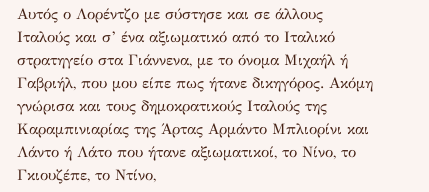Αυτός ο Λορέντζο με σύστησε και σε άλλους Ιταλούς και σ’ ένα αξιωματικό από το Ιταλικό στρατηγείο στα Γιάννενα, με το όνομα Μιχαήλ ή Γαβριήλ, που μου είπε πως ήτανε δικηγόρος. Ακόμη γνώρισα και τους δημοκρατικούς Ιταλούς της Καραμπινιαρίας της Άρτας Αρμάντο Μπλιορίνι και Λάντο ή Λάτο που ήτανε αξιωματικοί, το Νίνο, το Γκιουζέπε, το Ντίνο,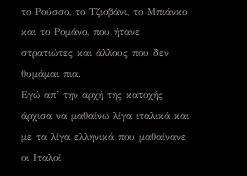το Ρούσσο, το Τζιοβάνι, το Μπιάνκο και το Ρομάνο, που ήτανε στρατιώτες και άλλους που δεν θυμάμαι πια.
Εγώ απ’ την αρχή της κατοχής άρχισα να μαθαίνω λίγα ιταλικά και με τα λίγα ελληνικά που μαθαίνανε οι Ιταλοί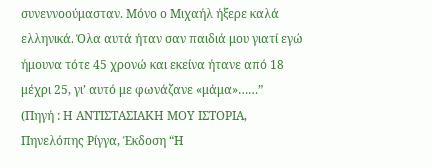συνεννοούμασταν. Μόνο ο Μιχαήλ ήξερε καλά ελληνικά. Όλα αυτά ήταν σαν παιδιά μου γιατί εγώ ήμουνα τότε 45 χρονώ και εκείνα ήτανε από 18 μέχρι 25, γι’ αυτό με φωνάζανε «μάμα»……”
(Πηγή : Η ΑΝΤΙΣΤΑΣΙΑΚΗ ΜΟΥ ΙΣΤΟΡΙΑ, Πηνελόπης Ρίγγα, Έκδοση “Η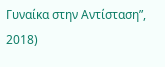Γυναίκα στην Αντίσταση”, 2018)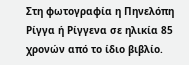Στη φωτογραφία η Πηνελόπη Ρίγγα ή Ρίγγενα σε ηλικία 85 χρονών από το ίδιο βιβλίο.